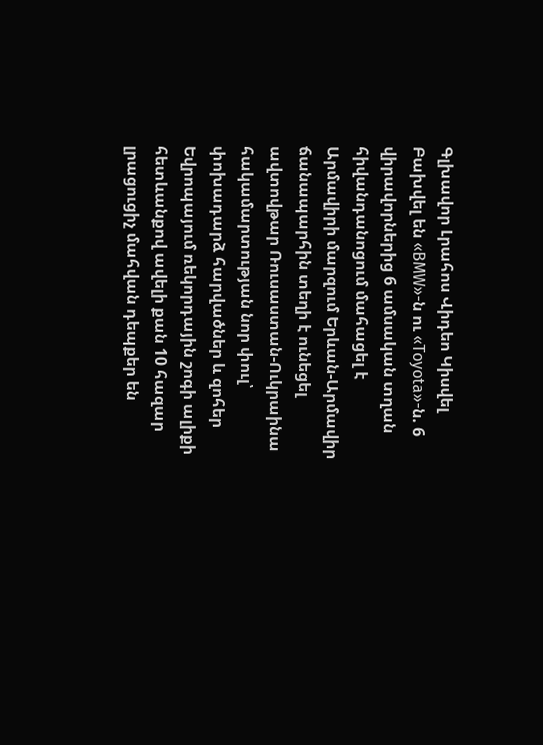Գլխավոր Լրահոս Վիդեո Կիսվել
Բախվել են «BMW»-ն ու «Toyota»-ն. 6 վիրավորներից 6 ամսական տղան հիվանդանոցում մահացել է Արմավիրի մարզում Երևան-Արմավիր ճանապարհին տեղի է ունեցել ավտովթար Ռուսաստան-Ուկրաինա հակամարտության նոր փուլ՝ փոխադարձ հարվածներ և զոհեր Եվրոպայում ռեկորդային շոգի ալիքի հետևանքով ավելի քան 10 հազար լրացուցիչ մահվան դեպքեր են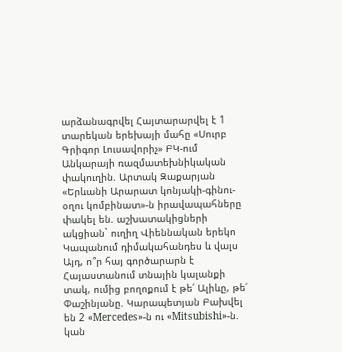արձանագրվել Հայտարարվել է 1 տարեկան երեխայի մահը «Սուրբ Գրիգոր Լուսավորիչ» ԲԿ-ում Անկարայի ռազմատեխնիկական փակուղին. Արտակ Զաքարյան «Երևանի Արարատ կոնյակի-գինու-օղու կոմբինատ»-ն իրավապահները փակել են. աշխատակիցների ակցիան` ուղիղ Վիեննական երեկո Կապանում դիմակահանդես և վալս Այդ, ո՞ր հայ գործարարն է Հայաստանում տնային կալանքի տակ, ումից բողոքում է թե՛ Ալիևը, թե՛ Փաշինյանը. Կարապետյան Բախվել են 2 «Mercedes»-ն ու «Mitsubishi»-ն. կան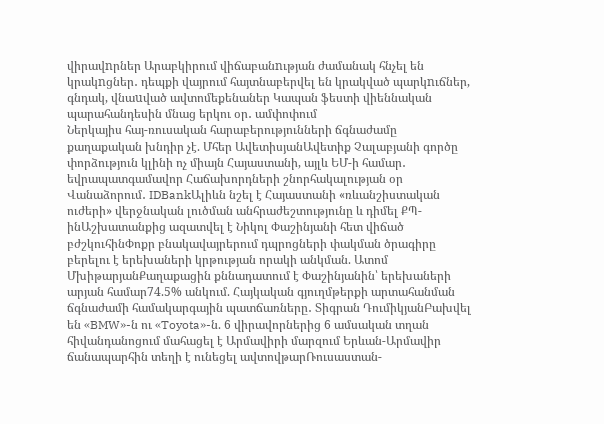վիրավnրներ Արաբկիրում վիճաբանnւթյան ժամանակ հնչել են կրակnցներ․ դեպքի վայրում հայտնաբերվել են կրակված պարկnւճներ, գնդակ, վնաuված ավտոմեքենաներ Կապան ֆեստի վիեննական պարահանդեսին մնաց երկու օր․ ամփոփում
Ներկայիս հայ-ռուսական հարաբերությունների ճգնաժամը քաղաքական խնդիր չէ. Մհեր ԱվետիսյանԱվետիք Չալաբյանի գործը փորձություն կլինի ոչ միայն Հայաստանի, այլև ԵՄ-ի համար․ եվրապատգամավոր Հաճախորդների շնորհակալության օր Վանաձորում․ IDBankԱլիևն նշել է Հայաստանի «ռևանշիստական ուժերի» վերջնական լուծման անհրաժեշտությունը և դիմել ՔՊ-ինԱշխատանքից ազատվել է Նիկոլ Փաշինյանի հետ վիճած բժշկուհինՓոքր բնակավայրերում դպրոցների փակման ծրագիրը բերելու է երեխաների կրթության որակի անկման. Ատոմ ՄխիթարյանՔաղաքացին քննադատում է Փաշինյանին՝ երեխաների արյան համար74.5% անկում. Հայկական գյուղմթերքի արտահանման ճգնաժամի համակարգային պատճառները․ Տիգրան ԴումիկյանԲախվել են «BMW»-ն ու «Toyota»-ն. 6 վիրավորներից 6 ամսական տղան հիվանդանոցում մահացել է Արմավիրի մարզում Երևան-Արմավիր ճանապարհին տեղի է ունեցել ավտովթարՌուսաստան-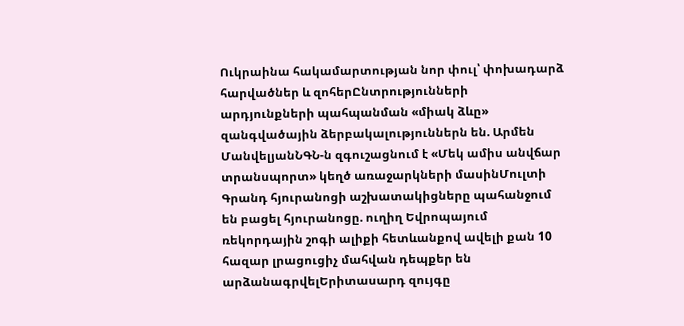Ուկրաինա հակամարտության նոր փուլ՝ փոխադարձ հարվածներ և զոհերԸնտրությունների արդյունքների պահպանման «միակ ձևը» զանգվածային ձերբակալություններն են. Արմեն ՄանվելյանՆԳՆ-ն զգուշացնում է «Մեկ ամիս անվճար տրանսպորտ» կեղծ առաջարկների մասինՄուլտի Գրանդ հյուրանոցի աշխատակիցները պահանջում են բացել հյուրանոցը. ուղիղ Եվրոպայում ռեկորդային շոգի ալիքի հետևանքով ավելի քան 10 հազար լրացուցիչ մահվան դեպքեր են արձանագրվելԵրիտասարդ զույգը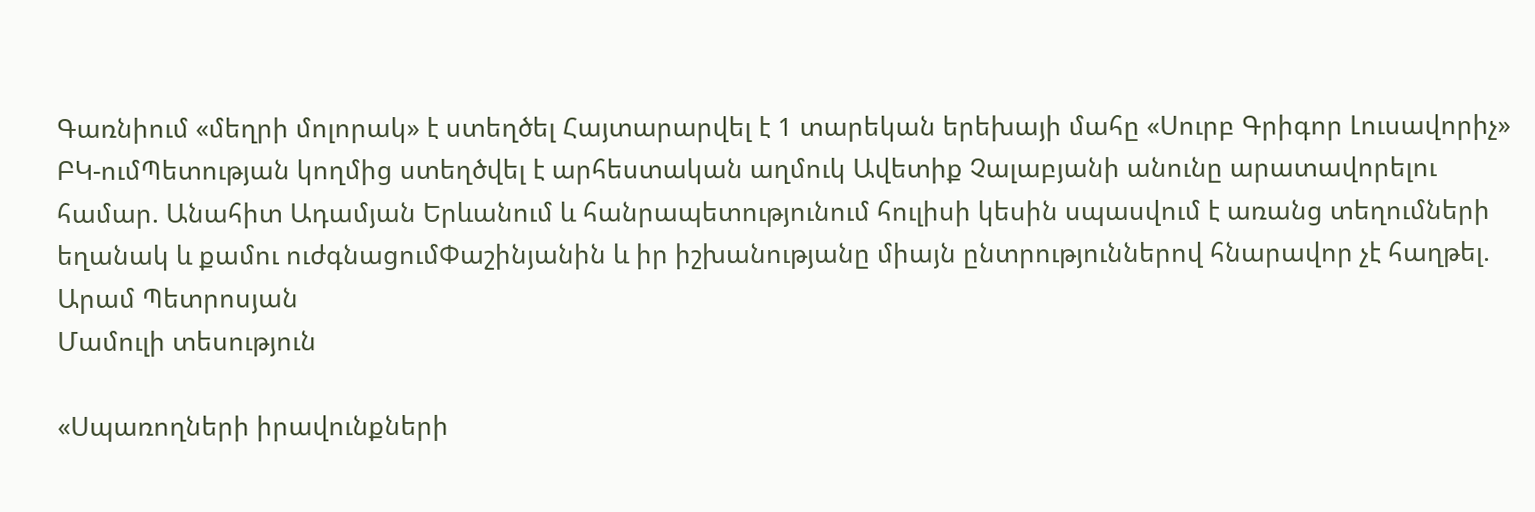Գառնիում «մեղրի մոլորակ» է ստեղծել Հայտարարվել է 1 տարեկան երեխայի մահը «Սուրբ Գրիգոր Լուսավորիչ» ԲԿ-ումՊետության կողմից ստեղծվել է արհեստական աղմուկ Ավետիք Չալաբյանի անունը արատավորելու համար. Անահիտ Ադամյան Երևանում և հանրապետությունում հուլիսի կեսին սպասվում է առանց տեղումների եղանակ և քամու ուժգնացումՓաշինյանին և իր իշխանությանը միայն ընտրություններով հնարավոր չէ հաղթել. Արամ Պետրոսյան
Մամուլի տեսություն

«Սպառողների իրավունքների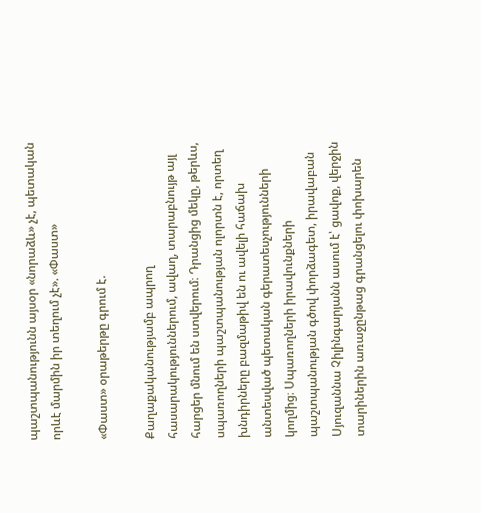պաշտպանությունն այսօր «նորաձև» չէ, պետական որևէ մարմին իր տեղում չէ». «Փաստ»

«Փաստ» օրաթերթը գրում է.

Քաղաքականությամբ ապրող հասարակություններում, ավաղ, տարաբնույթ այլ հարցեր մնում են ստվերում։ Դրանցից մեկը, թերևս, սպառողների պաշտպանության ոլորտն է, որտեղ խնդիրները բազմաթիվ են ու ավելի հաճախ անտեսված պետական գերատեսչությունների կողմից։ Սպառողների իրավունքների պաշտպանության գծով փորձագետ, իրավաբան Սյուզաննա Չիլինգարյանն ասում է՝ ցավոք, վերջին տարիներին առաջընթաց գրանցելու փոխարեն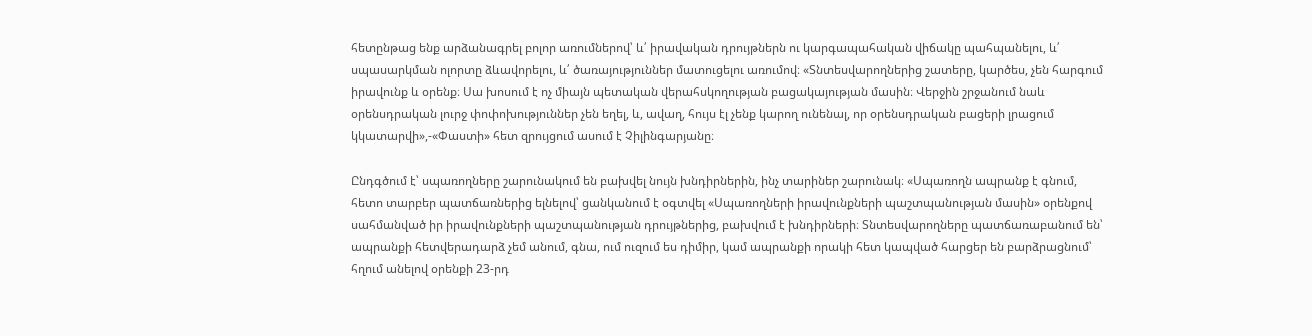հետընթաց ենք արձանագրել բոլոր առումներով՝ և՛ իրավական դրույթներն ու կարգապահական վիճակը պահպանելու, և՛ սպասարկման ոլորտը ձևավորելու, և՛ ծառայություններ մատուցելու առումով։ «Տնտեսվարողներից շատերը, կարծես, չեն հարգում իրավունք և օրենք։ Սա խոսում է ոչ միայն պետական վերահսկողության բացակայության մասին։ Վերջին շրջանում նաև օրենսդրական լուրջ փոփոխություններ չեն եղել, և, ավաղ, հույս էլ չենք կարող ունենալ, որ օրենսդրական բացերի լրացում կկատարվի»,-«Փաստի» հետ զրույցում ասում է Չիլինգարյանը։

Ընդգծում է՝ սպառողները շարունակում են բախվել նույն խնդիրներին, ինչ տարիներ շարունակ։ «Սպառողն ապրանք է գնում, հետո տարբեր պատճառներից ելնելով՝ ցանկանում է օգտվել «Սպառողների իրավունքների պաշտպանության մասին» օրենքով սահմանված իր իրավունքների պաշտպանության դրույթներից, բախվում է խնդիրների։ Տնտեսվարողները պատճառաբանում են՝ ապրանքի հետվերադարձ չեմ անում, գնա, ում ուզում ես դիմիր, կամ ապրանքի որակի հետ կապված հարցեր են բարձրացնում՝ հղում անելով օրենքի 23-րդ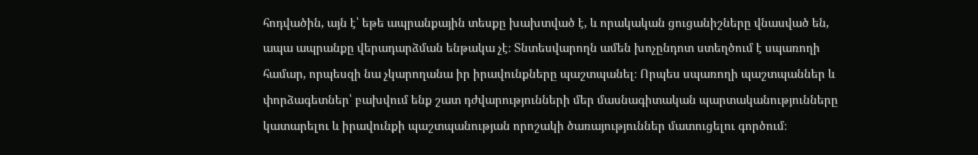հոդվածին, այն է՝ եթե ապրանքային տեսքը խախտված է, և որակական ցուցանիշները վնասված են, ապա ապրանքը վերադարձման ենթակա չէ։ Տնտեսվարողն ամեն խոչընդոտ ստեղծում է սպառողի համար, որպեսզի նա չկարողանա իր իրավունքները պաշտպանել։ Որպես սպառողի պաշտպաններ և փորձագետներ՝ բախվում ենք շատ դժվարությունների մեր մասնագիտական պարտականությունները կատարելու և իրավունքի պաշտպանության որոշակի ծառայություններ մատուցելու գործում։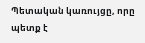Պետական կառույցը, որը պետք է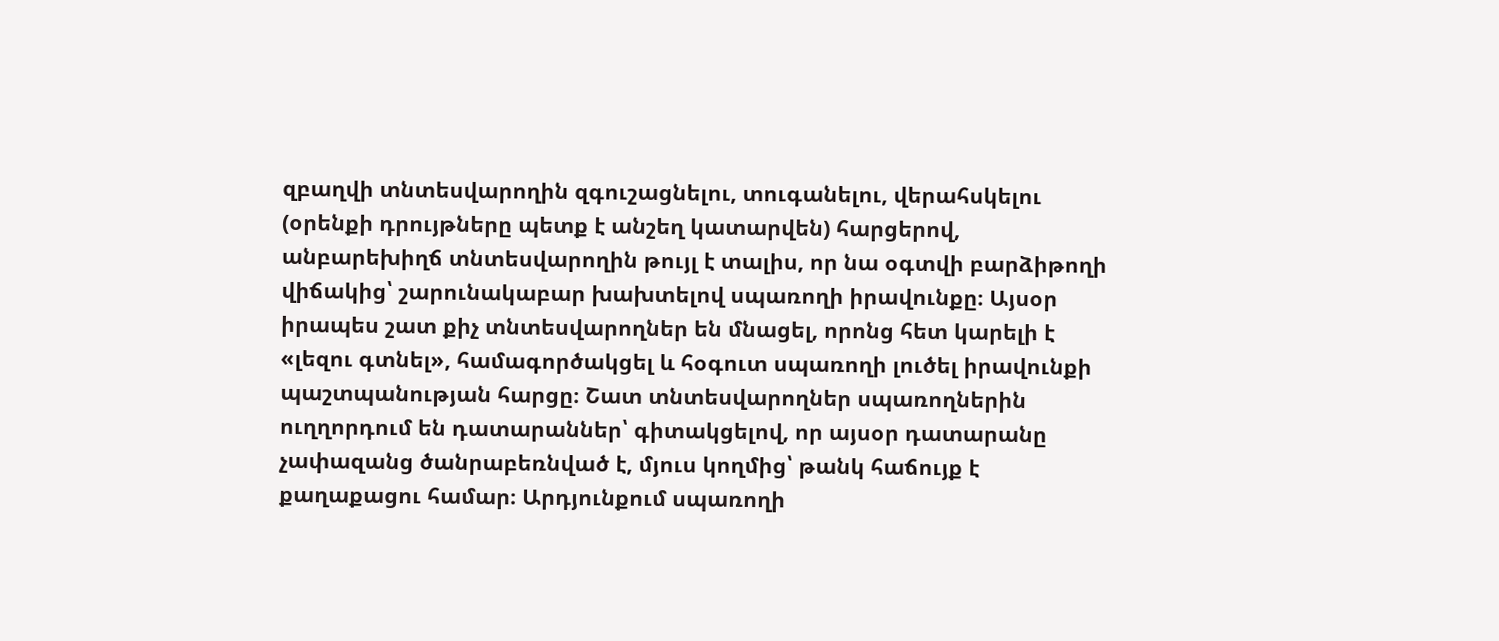զբաղվի տնտեսվարողին զգուշացնելու, տուգանելու, վերահսկելու (օրենքի դրույթները պետք է անշեղ կատարվեն) հարցերով, անբարեխիղճ տնտեսվարողին թույլ է տալիս, որ նա օգտվի բարձիթողի վիճակից՝ շարունակաբար խախտելով սպառողի իրավունքը։ Այսօր իրապես շատ քիչ տնտեսվարողներ են մնացել, որոնց հետ կարելի է «լեզու գտնել», համագործակցել և հօգուտ սպառողի լուծել իրավունքի պաշտպանության հարցը։ Շատ տնտեսվարողներ սպառողներին ուղղորդում են դատարաններ՝ գիտակցելով, որ այսօր դատարանը չափազանց ծանրաբեռնված է, մյուս կողմից՝ թանկ հաճույք է քաղաքացու համար։ Արդյունքում սպառողի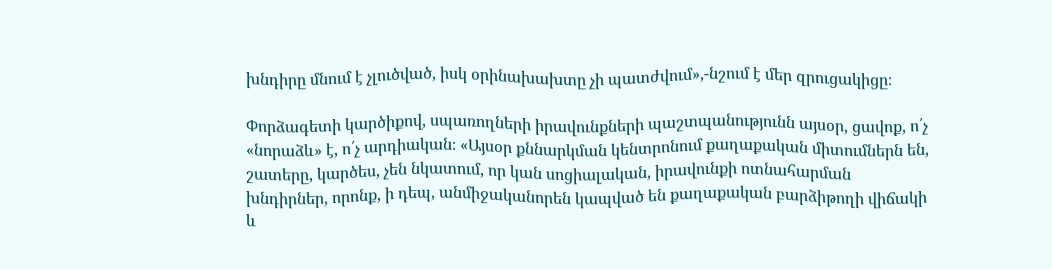խնդիրը մնում է չլուծված, իսկ օրինախախտը չի պատժվում»,-նշում է մեր զրուցակիցը։

Փորձագետի կարծիքով, սպառողների իրավունքների պաշտպանությունն այսօր, ցավոք, ո՛չ «նորաձև» է, ո՛չ արդիական։ «Այսօր քննարկման կենտրոնում քաղաքական միտումներն են, շատերը, կարծես, չեն նկատում, որ կան սոցիալական, իրավունքի ոտնահարման խնդիրներ, որոնք, ի դեպ, անմիջականորեն կապված են քաղաքական բարձիթողի վիճակի և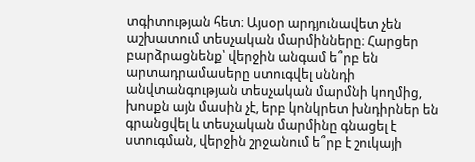տգիտության հետ։ Այսօր արդյունավետ չեն աշխատում տեսչական մարմինները։ Հարցեր բարձրացնենք՝ վերջին անգամ ե՞րբ են արտադրամասերը ստուգվել սննդի անվտանգության տեսչական մարմնի կողմից, խոսքն այն մասին չէ, երբ կոնկրետ խնդիրներ են գրանցվել և տեսչական մարմինը գնացել է ստուգման, վերջին շրջանում ե՞րբ է շուկայի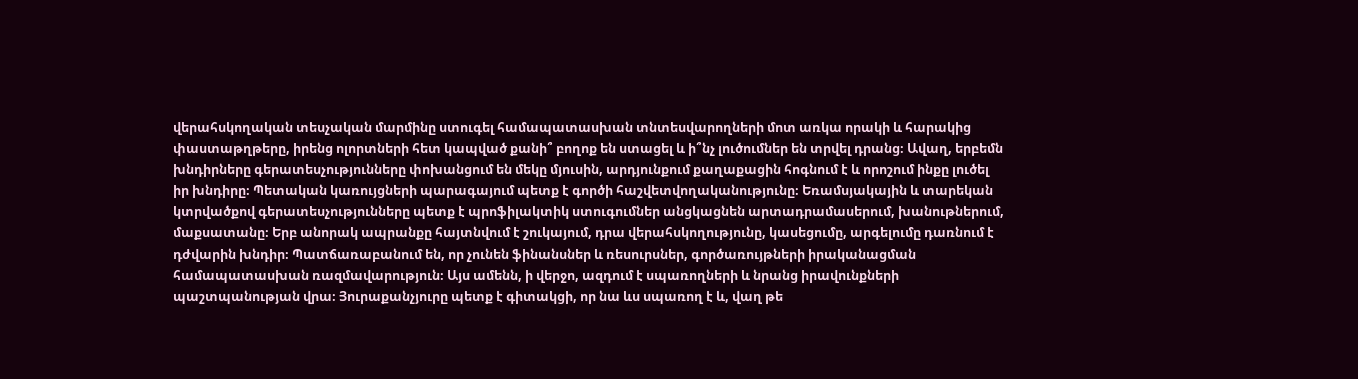վերահսկողական տեսչական մարմինը ստուգել համապատասխան տնտեսվարողների մոտ առկա որակի և հարակից փաստաթղթերը, իրենց ոլորտների հետ կապված քանի՞ բողոք են ստացել և ի՞նչ լուծումներ են տրվել դրանց։ Ավաղ, երբեմն խնդիրները գերատեսչությունները փոխանցում են մեկը մյուսին, արդյունքում քաղաքացին հոգնում է և որոշում ինքը լուծել իր խնդիրը։ Պետական կառույցների պարագայում պետք է գործի հաշվետվողականությունը։ Եռամսյակային և տարեկան կտրվածքով գերատեսչությունները պետք է պրոֆիլակտիկ ստուգումներ անցկացնեն արտադրամասերում, խանութներում, մաքսատանը։ Երբ անորակ ապրանքը հայտնվում է շուկայում, դրա վերահսկողությունը, կասեցումը, արգելումը դառնում է դժվարին խնդիր։ Պատճառաբանում են, որ չունեն ֆինանսներ և ռեսուրսներ, գործառույթների իրականացման համապատասխան ռազմավարություն։ Այս ամենն, ի վերջո, ազդում է սպառողների և նրանց իրավունքների պաշտպանության վրա։ Յուրաքանչյուրը պետք է գիտակցի, որ նա ևս սպառող է և, վաղ թե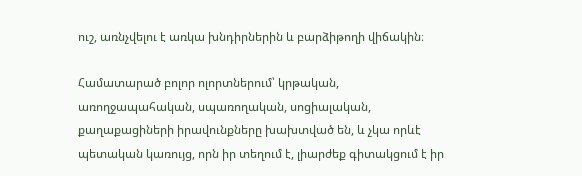ուշ, առնչվելու է առկա խնդիրներին և բարձիթողի վիճակին։

Համատարած բոլոր ոլորտներում՝ կրթական, առողջապահական, սպառողական, սոցիալական, քաղաքացիների իրավունքները խախտված են, և չկա որևէ պետական կառույց, որն իր տեղում է, լիարժեք գիտակցում է իր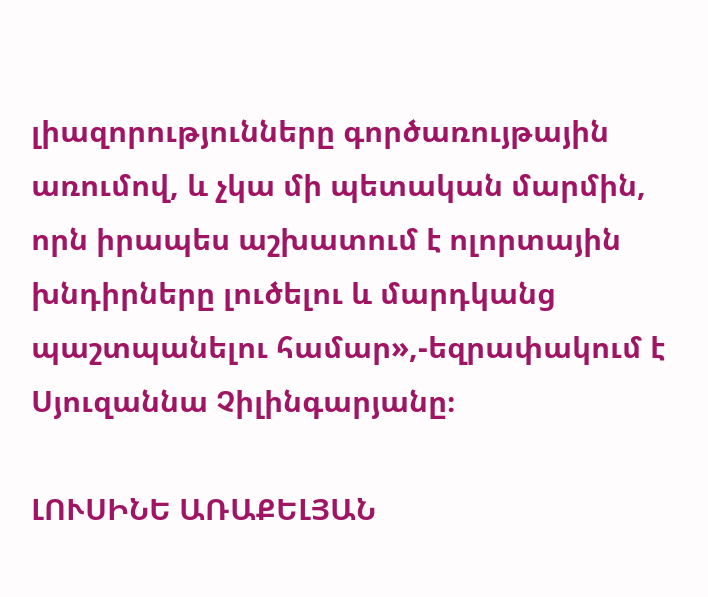լիազորությունները գործառույթային առումով, և չկա մի պետական մարմին, որն իրապես աշխատում է ոլորտային խնդիրները լուծելու և մարդկանց պաշտպանելու համար»,-եզրափակում է Սյուզաննա Չիլինգարյանը։

ԼՈՒՍԻՆԵ ԱՌԱՔԵԼՅԱՆ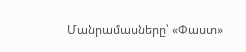Մանրամասները՝ «Փաստ»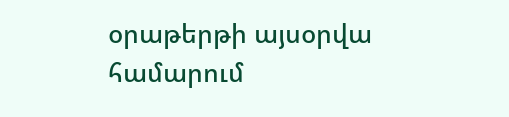օրաթերթի այսօրվա համարում